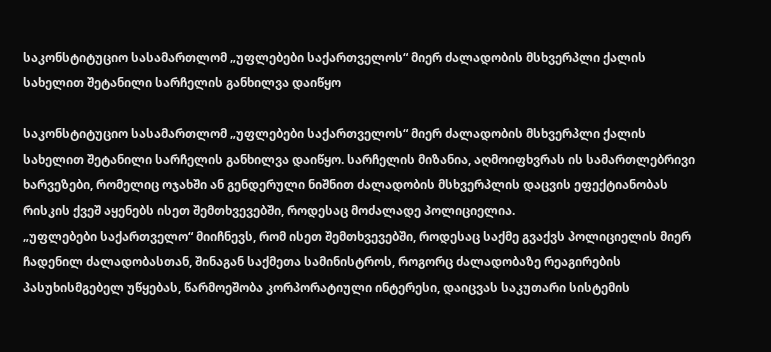საკონსტიტუციო სასამართლომ „უფლებები საქართველოს“ მიერ ძალადობის მსხვერპლი ქალის სახელით შეტანილი სარჩელის განხილვა დაიწყო

საკონსტიტუციო სასამართლომ „უფლებები საქართველოს“ მიერ ძალადობის მსხვერპლი ქალის სახელით შეტანილი სარჩელის განხილვა დაიწყო. სარჩელის მიზანია, აღმოიფხვრას ის სამართლებრივი ხარვეზები, რომელიც ოჯახში ან გენდერული ნიშნით ძალადობის მსხვერპლის დაცვის ეფექტიანობას რისკის ქვეშ აყენებს ისეთ შემთხვევებში, როდესაც მოძალადე პოლიციელია.
„უფლებები საქართველო“ მიიჩნევს, რომ ისეთ შემთხვევებში, როდესაც საქმე გვაქვს პოლიციელის მიერ ჩადენილ ძალადობასთან, შინაგან საქმეთა სამინისტროს, როგორც ძალადობაზე რეაგირების პასუხისმგებელ უწყებას, წარმოეშობა კორპორატიული ინტერესი, დაიცვას საკუთარი სისტემის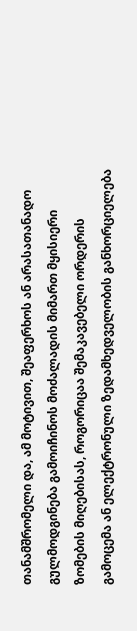თანამშრომელი და, ამ მოტივით, შეაფერხოს ან არასათანადო გულმოდგინება გამოიჩინოს მოძალადის მიმართ მყისიერი ზომების მიღებისას, როგორიცაა შემაკავებელი ორდერის გამოცემა ან ელექტრონული ზედამხედველობის განხორციელება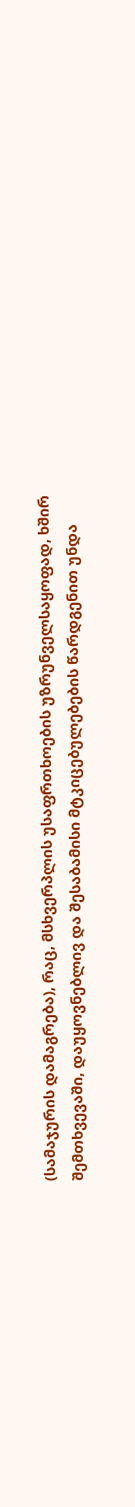(სამაჯურის დამაგრება), რაც, მსხვერპლის უსაფრთხოების უზრუნველსაყოფად, ხშირ შემთხვევაში, დაუყოვნებლივ და შესაბამისი მტკიცებულებების წარდგენით უნდა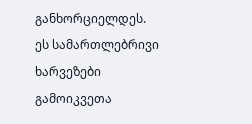განხორციელდეს.
ეს სამართლებრივი ხარვეზები გამოიკვეთა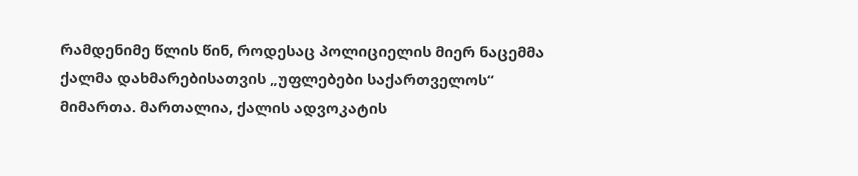რამდენიმე წლის წინ, როდესაც პოლიციელის მიერ ნაცემმა ქალმა დახმარებისათვის „უფლებები საქართველოს“ მიმართა. მართალია, ქალის ადვოკატის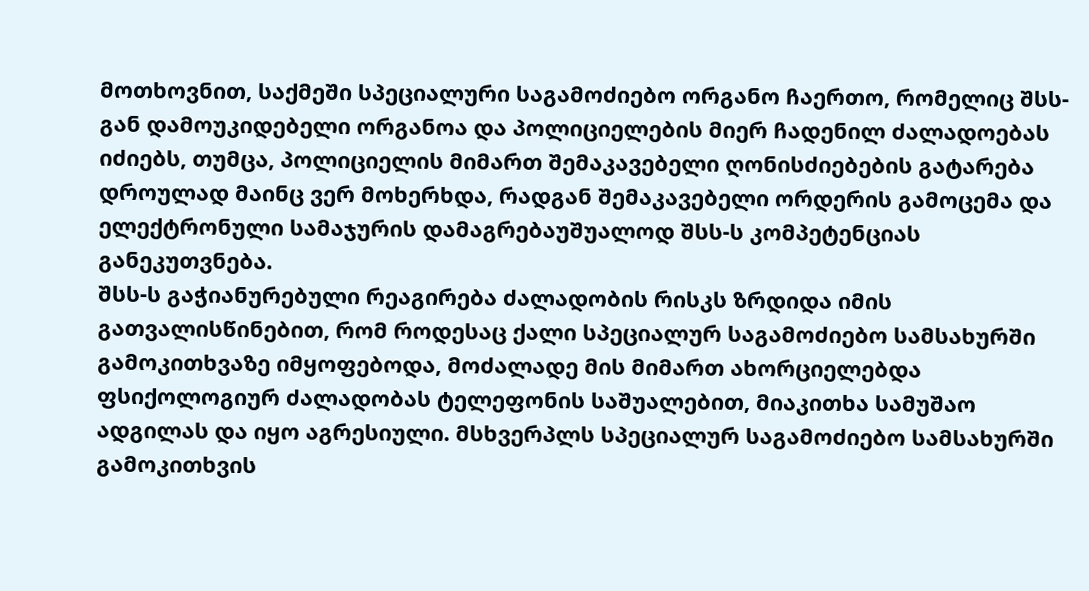მოთხოვნით, საქმეში სპეციალური საგამოძიებო ორგანო ჩაერთო, რომელიც შსს-გან დამოუკიდებელი ორგანოა და პოლიციელების მიერ ჩადენილ ძალადოებას იძიებს, თუმცა, პოლიციელის მიმართ შემაკავებელი ღონისძიებების გატარება დროულად მაინც ვერ მოხერხდა, რადგან შემაკავებელი ორდერის გამოცემა და ელექტრონული სამაჯურის დამაგრებაუშუალოდ შსს-ს კომპეტენციას განეკუთვნება.
შსს-ს გაჭიანურებული რეაგირება ძალადობის რისკს ზრდიდა იმის გათვალისწინებით, რომ როდესაც ქალი სპეციალურ საგამოძიებო სამსახურში გამოკითხვაზე იმყოფებოდა, მოძალადე მის მიმართ ახორციელებდა ფსიქოლოგიურ ძალადობას ტელეფონის საშუალებით, მიაკითხა სამუშაო ადგილას და იყო აგრესიული. მსხვერპლს სპეციალურ საგამოძიებო სამსახურში გამოკითხვის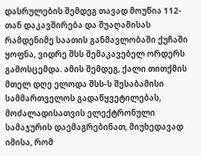დასრულების შემდეგ თავად მოუწია 112-თან დაკავშირება და შუაღამისას რამდენიმე საათის განმავლობაში ქუჩაში ყოფნა, ვიდრე შსს შემაკავებელ ორდერს გამოსცემდა. ამის შემდეგ, ქალი თითქმის მთელ დღე ელოდა შსს-ს შესაბამისი სამმართველოს გადაწყვეტილებას, მოძალადისათვის ელექტრონული სამაჯურის დაემაგრებინათ, მიუხედავად იმისა, რომ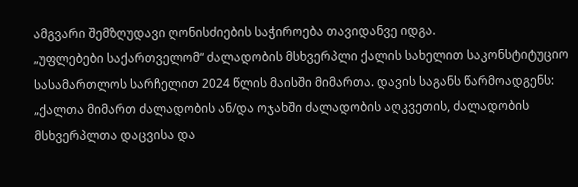ამგვარი შემზღუდავი ღონისძიების საჭიროება თავიდანვე იდგა.
„უფლებები საქართველომ“ ძალადობის მსხვერპლი ქალის სახელით საკონსტიტუციო სასამართლოს სარჩელით 2024 წლის მაისში მიმართა. დავის საგანს წარმოადგენს: „ქალთა მიმართ ძალადობის ან/და ოჯახში ძალადობის აღკვეთის, ძალადობის მსხვერპლთა დაცვისა და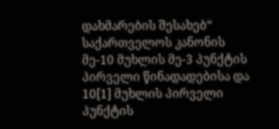დახმარების შესახებ“ საქართველოს კანონის მე-10 მუხლის მე-3 პუნქტის პირველი წინადადებისა და 10[1] მუხლის პირველი პუნქტის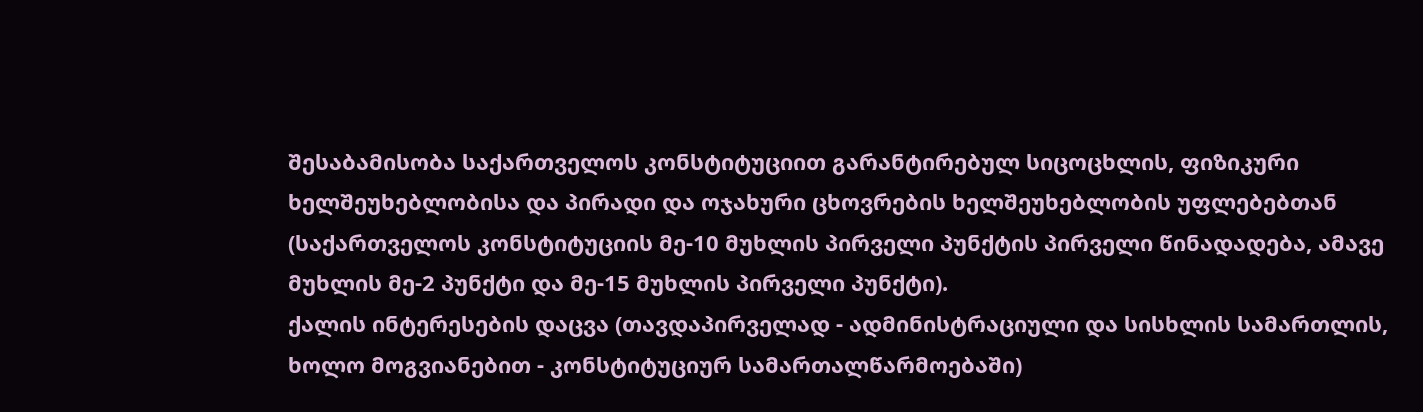შესაბამისობა საქართველოს კონსტიტუციით გარანტირებულ სიცოცხლის, ფიზიკური ხელშეუხებლობისა და პირადი და ოჯახური ცხოვრების ხელშეუხებლობის უფლებებთან (საქართველოს კონსტიტუციის მე-10 მუხლის პირველი პუნქტის პირველი წინადადება, ამავე მუხლის მე-2 პუნქტი და მე-15 მუხლის პირველი პუნქტი).
ქალის ინტერესების დაცვა (თავდაპირველად - ადმინისტრაციული და სისხლის სამართლის, ხოლო მოგვიანებით - კონსტიტუციურ სამართალწარმოებაში)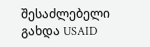შესაძლებელი გახდა USAID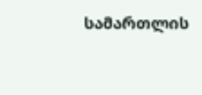სამართლის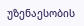უზენაესობის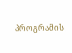პროგრამის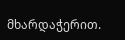მხარდაჭერით.